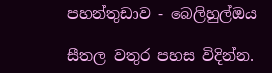පහන්තුඩාව - බෙලිහුල්ඔය

සීතල වතුර පහස විදින්න.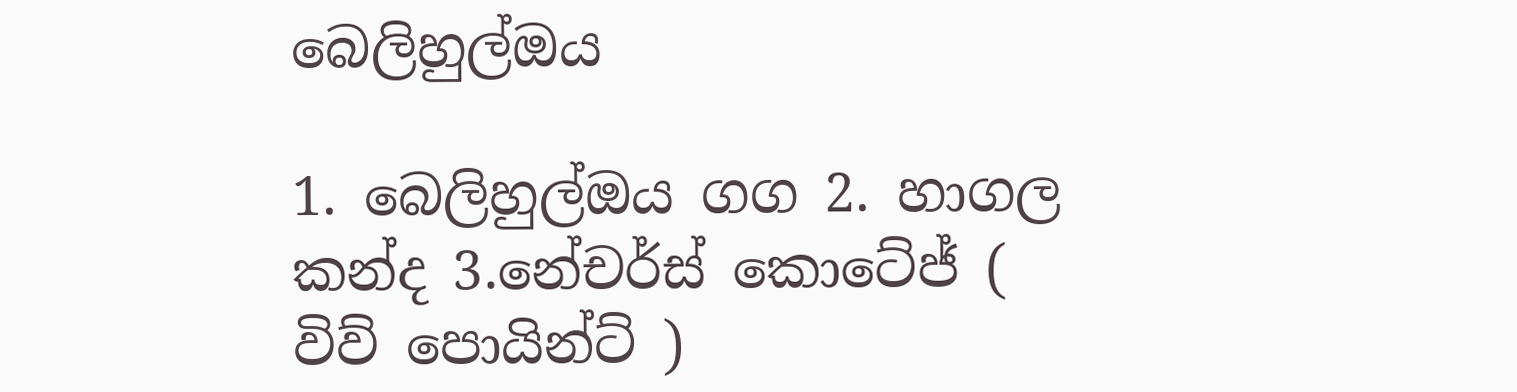බෙලිහුල්ඔය

1. බෙලිහුල්ඔය ගග 2. හාගල කන්ද 3.නේචර්ස් කොටේජ් ( විව් පොයින්ට් )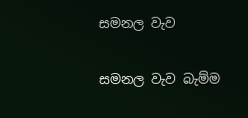සමනල වැව

සමනල වැව බැම්ම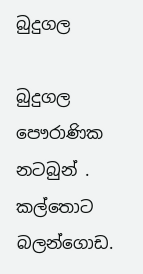බුදුගල

බුදුගල පෞරාණික නටබුන් . කල්තොට බලන්ගොඩ.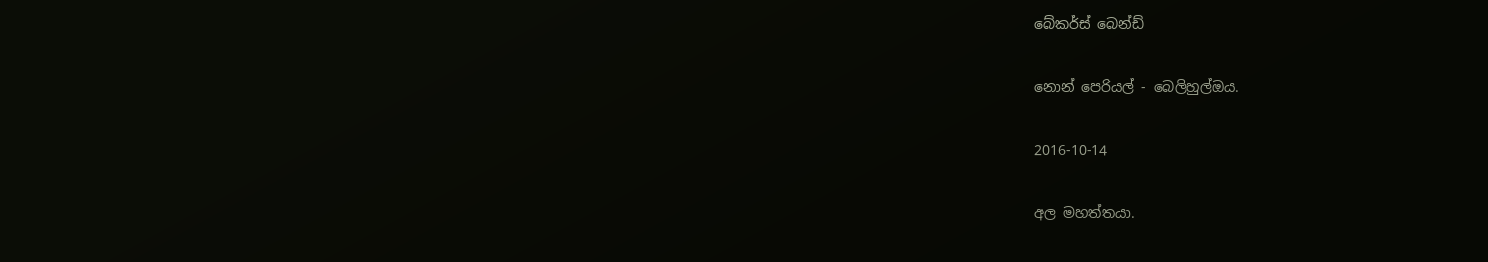බේකර්ස් බෙන්ඩ්

නොන් පෙරියල් - බෙලිහුල්ඔය.

2016-10-14

අල මහත්තයා.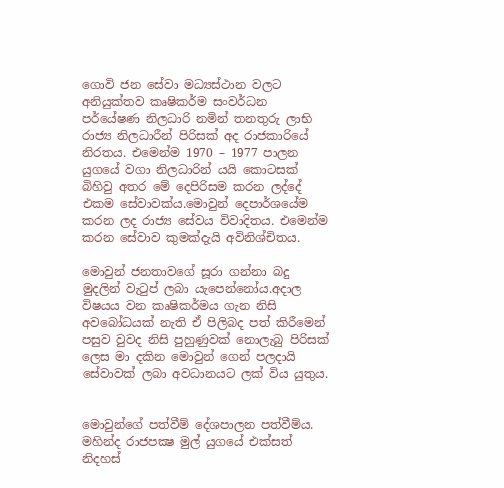ගොවි ජන සේවා මධ්‍යස්ථාන වලට අනියුක්තව කෘෂිකර්ම සංවර්ධන පර්යේෂණ නිලධාරි නමින් තනතුරු ලාභි රාජ්‍ය නිලධාරීන් පිරිසක් අද රාජකාරියේ නිරතය. එමෙන්ම 1970 – 1977 පාලන යුගයේ වගා නිලධාරින් යයි කොටසක් බිහිවු අතර මේ දෙපිරිසම කරන ලද්දේ එකම සේවාවක්ය.මොවුන් දෙපාර්ශයේම කරන ලද රාජ්‍ය සේවය විවාදිතය. එමෙන්ම කරන සේවාව කුමක්දැයි අවිනිශ්චිතය.

මොවුන් ජනතාවගේ සූරා ගන්නා බදු මුදලින් වැටුප් ලබා යැපෙන්නෝය.අදාල විෂයය වන කෘෂිකර්මය ගැන නිසි අවබෝධයක් නැති ඒ පිලිබද පත් කිරීමෙන් පසුව වුවද නිසි පුහුණුවක් නොලැබු පිරිසක් ලෙස මා දකින මොවුන් ගෙන් පලදායි සේවාවක් ලබා අවධානයට ලක් විය යුතුය.


මොවුන්ගේ පත්වීම් දේශපාලන පත්වීම්ය. මහින්ද රාජපක්‍ෂ මුල් යුගයේ එක්සත් නිදහස්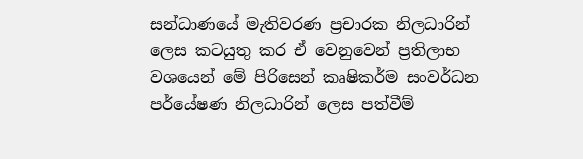සන්ධාණයේ මැතිවරණ ප්‍රචාරක නිලධාරින් ලෙස කටයුතු කර ඒ වෙනුවෙන් ප්‍රතිලාභ වශයෙන් මේ පිරිසෙන් කෘෂිකර්ම සංවර්ධන පර්යේෂණ නිලධාරින් ලෙස පත්වීම්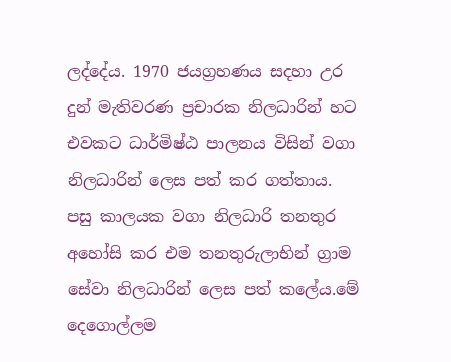ලද්දේය. 1970 ජයග්‍රහණය සදහා උර දුන් මැතිවරණ ප්‍රචාරක නිලධාරින් හට එවකට ධාර්මිෂ්ඨ පාලනය විසින් වගා නිලධාරින් ලෙස පත් කර ගත්තාය. පසු කාලයක වගා නිලධාරි තනතුර අහෝසි කර එම තනතුරුලාභින් ග්‍රාම සේවා නිලධාරින් ලෙස පත් කලේය.මේ දෙගොල්ලම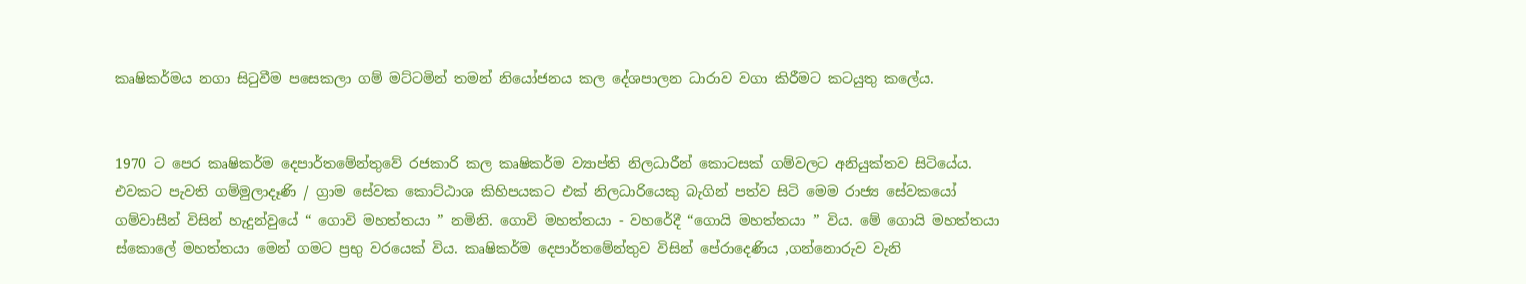කෘෂිකර්මය නගා සිටුවීම පසෙකලා ගම් මට්ටමින් තමන් නියෝජනය කල දේශපාලන ධාරාව වගා කිරීමට කටයුතු කලේය.


1970 ට පෙර කෘෂිකර්ම දෙපාර්තමේන්තුවේ රජකාරි කල කෘෂිකර්ම ව්‍යාප්ති නිලධාරීන් කොටසක් ගම්වලට අනියුක්තව සිටියේය. එවකට පැවති ගම්මුලාදෑණි / ග්‍රාම සේවක කොට්ඨාශ කිහිපයකට එක් නිලධාරියෙකු බැගින් පත්ව සිටි මෙම රාජ්‍ය සේවකයෝ ගම්වාසීන් විසින් හැදුන්වුයේ “ ගොවි මහත්තයා ” නමිනි. ගොවි මහත්තයා - වහරේදී “ගොයි මහත්තයා ” විය. මේ ගොයි මහත්තයා ස්කොලේ මහත්තයා මෙන් ගමට ප්‍රභු වරයෙක් විය. කෘෂිකර්ම දෙපාර්තමේන්තුව විසින් පේරාදෙණිය ,ගන්නොරුව වැනි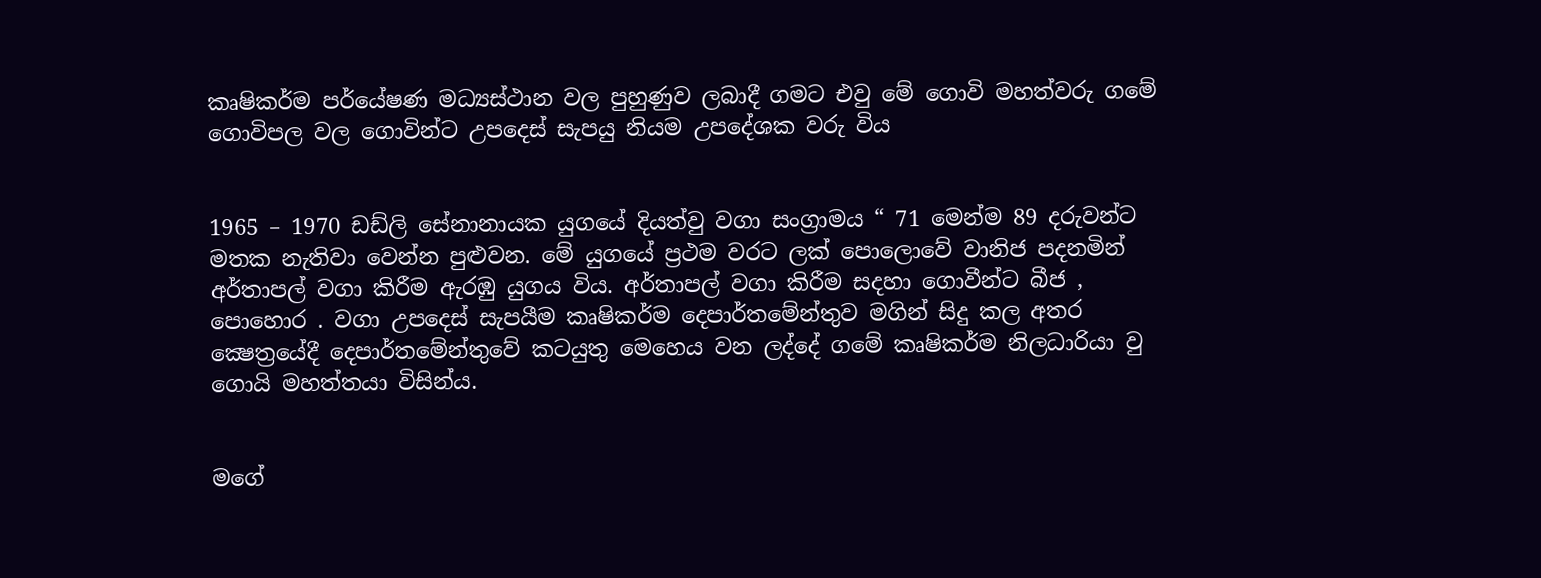කෘෂිකර්ම පර්යේෂණ මධ්‍යස්ථාන වල පුහුණුව ලබාදී ගමට එවු මේ ගොවි මහත්වරු ගමේ ගොවිපල වල ගොවින්ට උපදෙස් සැපයු නියම උපදේශක වරු විය


1965 – 1970 ඩඩ්ලි සේනානායක යුගයේ දියත්වු වගා සංග්‍රාමය “ 71 මෙන්ම 89 දරුවන්ට මතක නැතිවා වෙන්න පුළුවන. මේ යුගයේ ප්‍රථම වරට ලක් පොලොවේ වානිජ පදනමින් අර්තාපල් වගා කිරීම ඇරඹු යුගය විය. අර්තාපල් වගා කිරීම සදහා ගොවීන්ට බීජ , පොහොර . වගා උපදෙස් සැපයීම කෘෂිකර්ම දෙපාර්තමේන්තුව මගින් සිදු කල අතර ක්‍ෂෙත්‍රයේදී දෙපාර්තමේන්තුවේ කටයුතු මෙහෙය වන ලද්දේ ගමේ කෘෂිකර්ම නිලධාරියා වු ගොයි මහත්තයා විසින්ය.


මගේ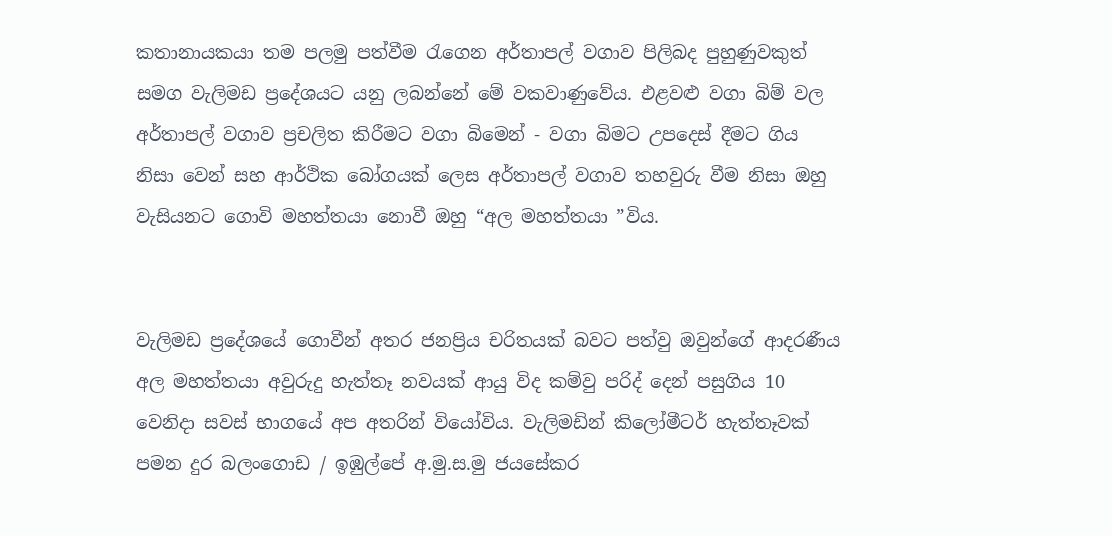කතානායකයා තම පලමු පත්වීම රැගෙන අර්තාපල් වගාව පිලිබද පුහුණුවකුත් සමග වැලිමඩ ප්‍රදේශයට යනු ලබන්නේ මේ වකවාණුවේය. එළවළු වගා බිම් වල අර්තාපල් වගාව ප්‍රචලිත කිරීමට වගා බිමෙන් - වගා බිමට උපදෙස් දීමට ගිය නිසා වෙන් සහ ආර්ථික බෝගයක් ලෙස අර්තාපල් වගාව තහවුරු වීම නිසා ඔහු වැසියනට ගොවි මහත්තයා නොවී ඔහු “අල මහත්තයා ”විය.


වැලිමඩ ප්‍රදේශයේ ගොවීන් අතර ජනප්‍රිය චරිතයක් බවට පත්වු ඔවුන්ගේ ආදරණීය අල මහත්තයා අවුරුදු හැත්තෑ නවයක් ආයු විද කම්වු පරිද් දෙන් පසුගිය 10 වෙනිදා සවස් භාගයේ අප අතරින් වියෝවිය. වැලිමඩින් කිලෝමීටර් හැත්තෑවක් පමන දුර බලංගොඩ / ඉඹුල්පේ අ.මු.ස.මු ජයසේකර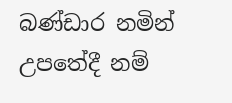බණ්ඩාර නමින් උපතේදී නම්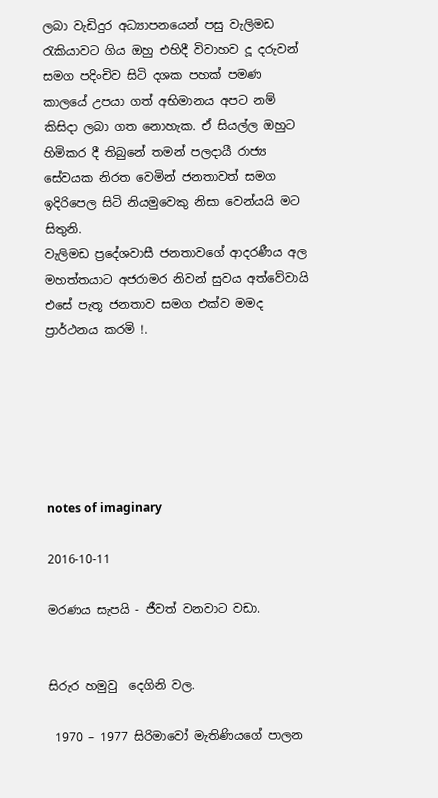ලබා වැඩිදුර අධ්‍යාපනයෙන් පසු වැලිමඩ රැකියාවට ගිය ඔහු එහිදී විවාහව දූ දරුවන් සමග පදිංචිව සිටි දශක පහක් පමණ කාලයේ උපයා ගත් අභිමානය අපට නම් කිසිදා ලබා ගත නොහැක. ඒ සියල්ල ඔහුට හිමිකර දී තිබුනේ තමන් පලදායී රාජ්‍ය සේවයක නිරත වෙමින් ජනතාවත් සමග ඉදිරිපෙල සිටි නියමුවෙකු නිසා වෙන්යයි මට සිතුනි.
වැලිමඩ ප්‍රදේශවාසී ජනතාවගේ ආදරණීය අල මහත්තයාට අජරාමර නිවන් සුවය අත්වේවායි එසේ පැතූ ජනතාව සමග එක්ව මමද ප්‍රාර්ථනය කරමි !.






notes of imaginary

2016-10-11

මරණය සැපයි - ජීවත් වනවාට වඩා.


සිරුර හමුවු  දෙගිනි වල.

 1970 – 1977 සිරිමාවෝ මැතිණියගේ පාලන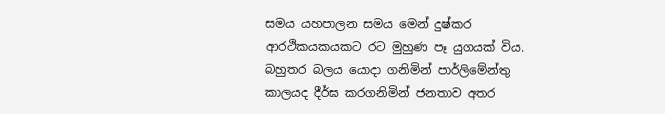සමය යහපාලන සමය මෙන් දුෂ්කර ආරථිකයකයකට රට මුහුණ පෑ යුගයක් විය. බහුතර බලය යොදා ගනිමින් පාර්ලිමේන්තු කාලයද දීර්ඝ කරගනිමින් ජනතාව අතර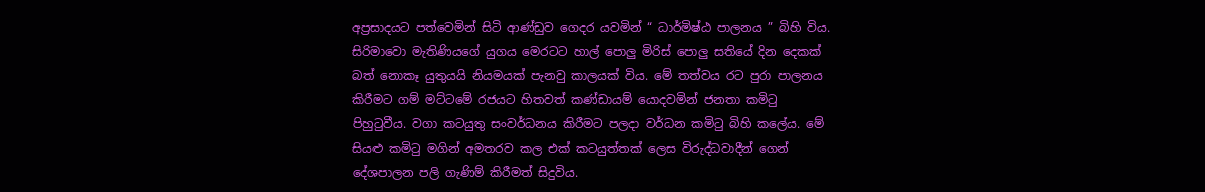අප්‍රසාදයට පත්වෙමින් සිටි ආණ්ඩුව ගෙදර යවමින් “ ධාර්මිෂ්ඨ පාලනය ” බිහි විය.
සිරිමාවො මැතිණියගේ යුගය මෙරටට හාල් පොලු මිරිස් පොලු සතියේ දින දෙකක් බත් නොකෑ යුතුයයි නියමයක් පැනවු කාලයක් විය. මේ තත්වය රට පුරා පාලනය කිරීමට ගම් මට්ටමේ රජයට හිතවත් කණ්ඩායම් යොදවමින් ජනතා කමිටු පිහුටුවීය. වගා කටයුතු සංවර්ධනය කිරීමට පලදා වර්ධන කමිටු බිහි කලේය. මේ සියළු කමිටු මගින් අමතරව කල එක් කටයුත්තක් ලෙස විරුද්ධවාදීන් ගෙන් දේශපාලන පලි ගැණිම් කිරීමත් සිදුවිය.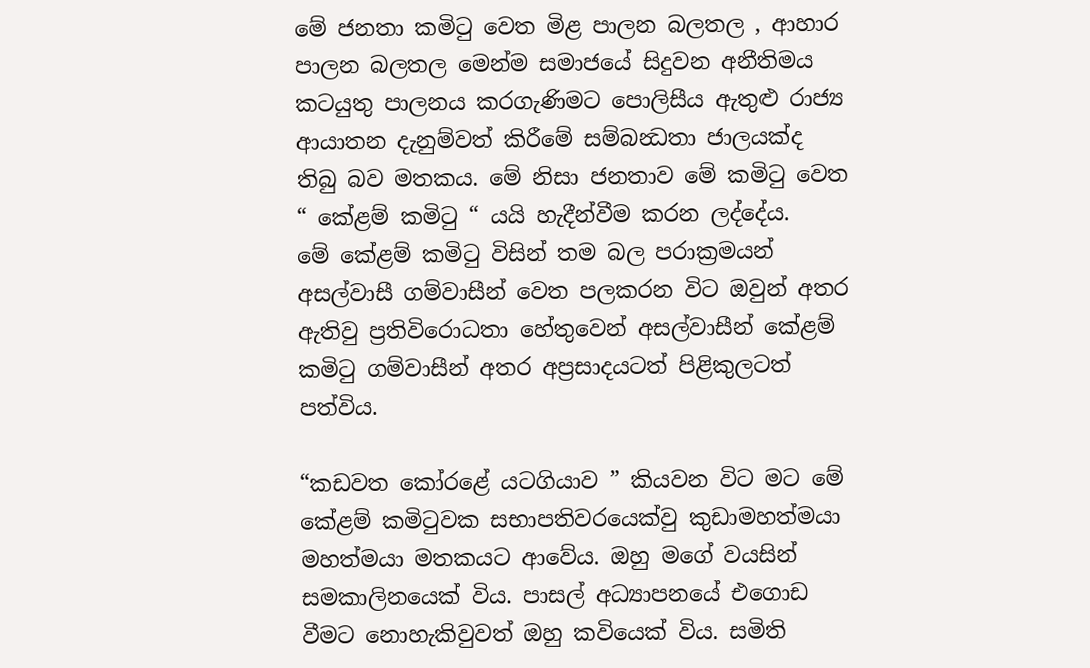මේ ජනතා කමිටු වෙත මිළ පාලන බලතල , ආහාර පාලන බලතල මෙන්ම සමාජයේ සිදුවන අනීතිමය කටයුතු පාලනය කරගැණිමට පොලිසීය ඇතුළු රාජ්‍ය ආයාතන දැනුම්වත් කිරීමේ සම්බන්‍ධතා ජාලයක්ද තිබු බව මතකය. මේ නිසා ජනතාව මේ කමිටු වෙත “ කේළම් කමිටු “ යයි හැදීන්වීම කරන ලද්දේය.
මේ කේළම් කමිටු විසින් තම බල පරාක්‍රමයන් අසල්වාසී ගම්වාසීන් වෙත පලකරන විට ඔවුන් අතර ඇතිවු ප්‍රතිවිරොධතා හේතුවෙන් අසල්වාසීන් කේළම් කමිටු ගම්වාසීන් අතර අප්‍රසාදයටත් පිළිකුලටත් පත්විය.

“කඩවත කෝරළේ යටගියාව ” කියවන විට මට මේ කේළම් කමිටුවක සභාපතිවරයෙක්වු කුඩාමහත්මයා මහත්මයා මතකයට ආවේය. ඔහු මගේ වයසින් සමකාලිනයෙක් විය. පාසල් අධ්‍යාපනයේ එගොඩ වීමට නොහැකිවුවත් ඔහු කවියෙක් විය. සමිති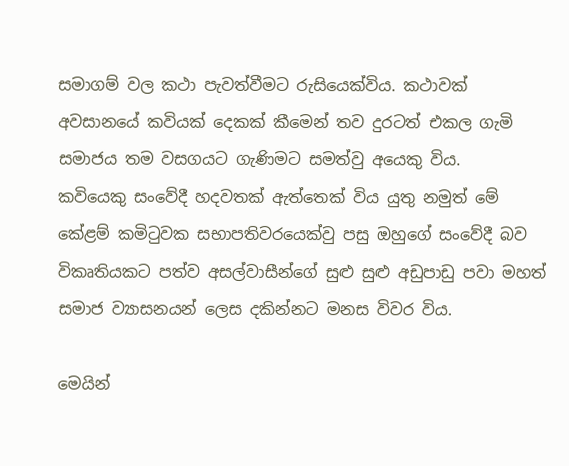සමාගම් වල කථා පැවත්වීමට රුසියෙක්විය. කථාවක් අවසානයේ කවියක් දෙකක් කීමෙන් තව දුරටත් එකල ගැමි සමාජය තම වසගයට ගැණිමට සමත්වු අයෙකු විය.
කවියෙකු සංවේදී හදවතක් ඇත්තෙක් විය යුතු නමුත් මේ කේළම් කමිටුවක සභාපතිවරයෙක්වු පසු ඔහුගේ සංවේදී බව විකෘතියකට පත්ව අසල්වාසීන්ගේ සුළු සුළු අඩුපාඩු පවා මහත් සමාජ ව්‍යාසනයන් ලෙස දකින්නට මනස විවර විය.

මෙයින්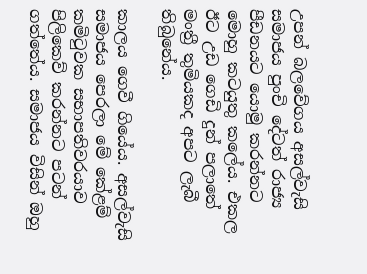උපන් බලවේගය අසල්වැසි සමාජය පුංචි දේටත් රාජ්‍ය පීඩනයට යොමු කරන්නට මොහු කටයුතු කලේය. එකල ඊට උඩ ‍ගෙඩි දුන් පලාතේ මංත්‍රී තුමියකද අපට ලැබී තිබුනේය.

කාලය ගෙවී ගියේය. අසල්වැසි සමාජය පෙරලා මේ කේළම් කමිටුවක සභාපතිවරයාව පිලිකෙව් කරන්නට පටන් ගත්තේය. සමාජය විසින් ඔහු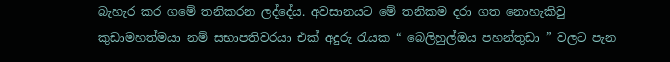බැහැර කර ගමේ තනිකරන ලද්දේය. අවසානයට මේ තනිකම දරා ගත නොහැකිවු කුඩාමහත්මයා නම් සභාපතිවරයා එක් අදුරු රැයක “ බෙලිහුල්ඔය පහන්තුඩා ” වලට පැන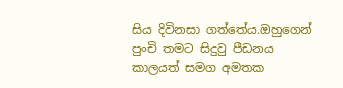සිය දිවිනසා ගත්තේය.ඔහුගෙන් පුංචි තමට සිදුවු පීඩනය කාලයත් සමග අමතක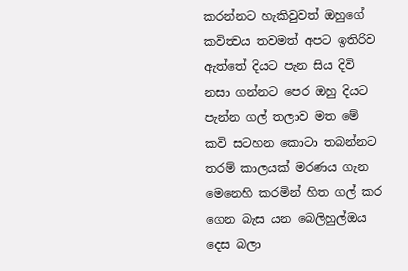කරන්නට හැකිවුවත් ඔහුගේ කවිත්‍වය තවමත් අපට ඉතිරිව ඇත්තේ දියට පැන සිය දිවි නසා ගන්නට පෙර ඔහු දියට පැන්න ගල් තලාව මත මේ කවි සටහන කොටා තබන්නට තරම් කාලයක් මරණය ගැන මෙනෙහි කරමින් හිත ගල් කර ගෙන බැස යන බෙලිහුල්ඔය දෙස බලා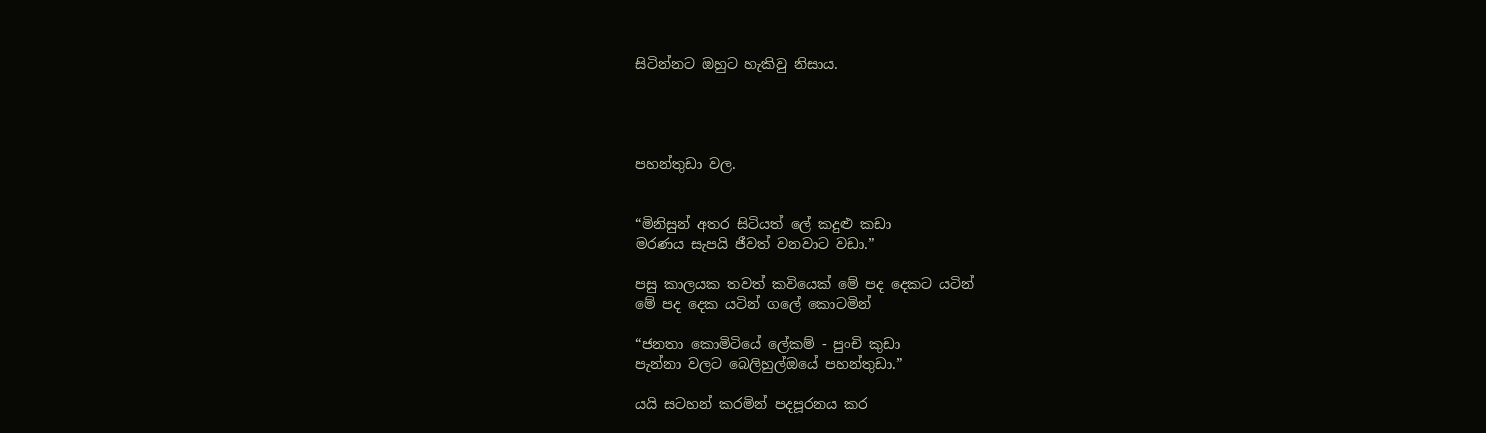සිටින්නට ඔහුට හැකිවු නිසාය.




පහන්තුඩා වල.


“මිනිසුන් අතර සිටියත් ලේ කදුළු කඩා
මරණය සැපයි ජීවත් වනවාට වඩා.”

පසු කාලයක තවත් කවියෙක් මේ පද දෙකට යටින්
මේ පද දෙක යටින් ගලේ කොටමින්

“ජනතා කොමිටියේ ලේකම් - පුංචි කුඩා
පැන්නා වලට බෙලිහුල්ඔයේ පහන්තුඩා.”

යයි සටහන් කරමින් පදපූරනය කර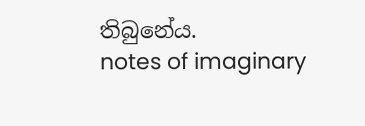තිබුනේය.
notes of imaginary